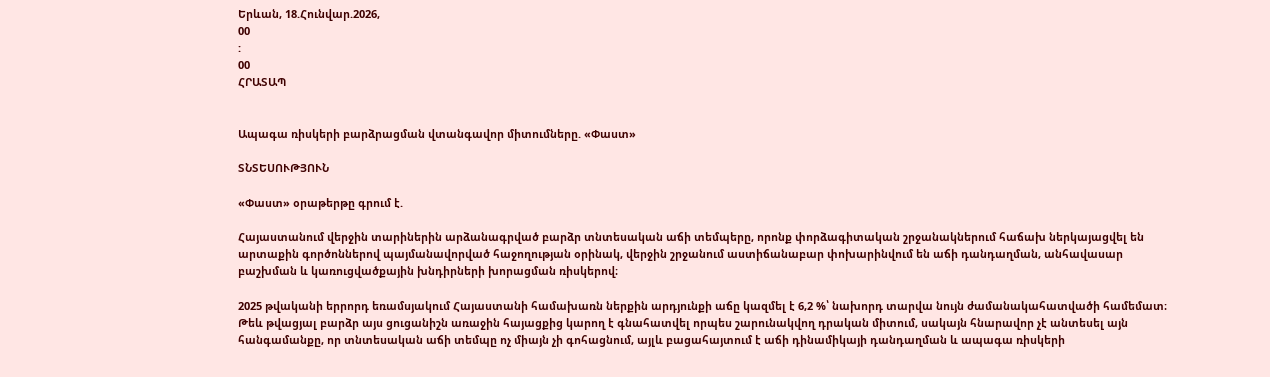Երևան, 18.Հունվար.2026,
00
:
00
ՀՐԱՏԱՊ


Ապագա ռիսկերի բարձրացման վտանգավոր միտումները. «Փաստ»

ՏՆՏԵՍՈՒԹՅՈՒՆ

«Փաստ» օրաթերթը գրում է.

Հայաստանում վերջին տարիներին արձանագրված բարձր տնտեսական աճի տեմպերը, որոնք փորձագիտական շրջանակներում հաճախ ներկայացվել են արտաքին գործոններով պայմանավորված հաջողության օրինակ, վերջին շրջանում աստիճանաբար փոխարինվում են աճի դանդաղման, անհավասար բաշխման և կառուցվածքային խնդիրների խորացման ռիսկերով։

2025 թվականի երրորդ եռամսյակում Հայաստանի համախառն ներքին արդյունքի աճը կազմել է 6,2 %՝ նախորդ տարվա նույն ժամանակահատվածի համեմատ։ Թեև թվացյալ բարձր այս ցուցանիշն առաջին հայացքից կարող է գնահատվել որպես շարունակվող դրական միտում, սակայն հնարավոր չէ անտեսել այն հանգամանքը, որ տնտեսական աճի տեմպը ոչ միայն չի գոհացնում, այլև բացահայտում է աճի դինամիկայի դանդաղման և ապագա ռիսկերի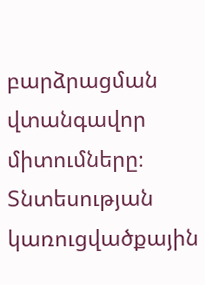բարձրացման վտանգավոր միտումները։ Տնտեսության կառուցվածքային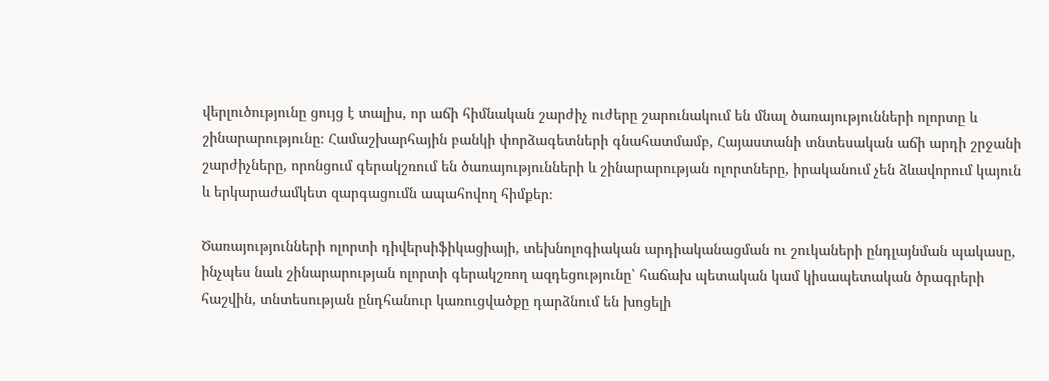վերլուծությունը ցույց է տալիս, որ աճի հիմնական շարժիչ ուժերը շարունակում են մնալ ծառայությունների ոլորտը և շինարարությունը։ Համաշխարհային բանկի փորձագետների գնահատմամբ, Հայաստանի տնտեսական աճի արդի շրջանի շարժիչները, որոնցում գերակշռում են ծառայությունների և շինարարության ոլորտները, իրականում չեն ձևավորում կայուն և երկարաժամկետ զարգացումն ապահովող հիմքեր։

Ծառայությունների ոլորտի դիվերսիֆիկացիայի, տեխնոլոգիական արդիականացման ու շուկաների ընդլայնման պակասը, ինչպես նաև շինարարության ոլորտի գերակշռող ազդեցությունը՝ հաճախ պետական կամ կիսապետական ծրագրերի հաշվին, տնտեսության ընդհանուր կառուցվածքը դարձնում են խոցելի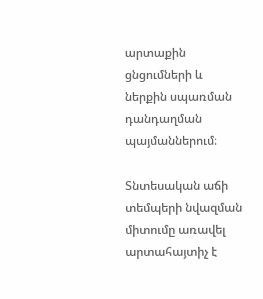արտաքին ցնցումների և ներքին սպառման դանդաղման պայմաններում։

Տնտեսական աճի տեմպերի նվազման միտումը առավել արտահայտիչ է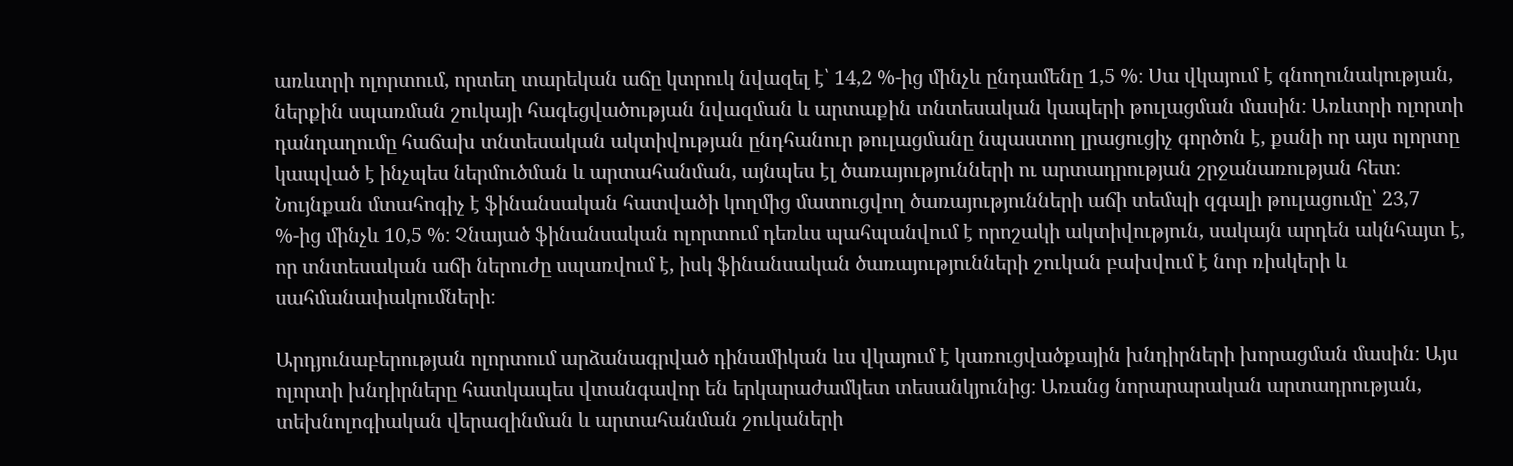առևտրի ոլորտում, որտեղ տարեկան աճը կտրուկ նվազել է՝ 14,2 %-ից մինչև ընդամենը 1,5 %։ Սա վկայում է գնողունակության, ներքին սպառման շուկայի հագեցվածության նվազման և արտաքին տնտեսական կապերի թուլացման մասին։ Առևտրի ոլորտի դանդաղումը հաճախ տնտեսական ակտիվության ընդհանուր թուլացմանը նպաստող լրացուցիչ գործոն է, քանի որ այս ոլորտը կապված է ինչպես ներմուծման և արտահանման, այնպես էլ ծառայությունների ու արտադրության շրջանառության հետ։ Նույնքան մտահոգիչ է ֆինանսական հատվածի կողմից մատուցվող ծառայությունների աճի տեմպի զգալի թուլացումը՝ 23,7 %-ից մինչև 10,5 %։ Չնայած ֆինանսական ոլորտում դեռևս պահպանվում է որոշակի ակտիվություն, սակայն արդեն ակնհայտ է, որ տնտեսական աճի ներուժը սպառվում է, իսկ ֆինանսական ծառայությունների շուկան բախվում է նոր ռիսկերի և սահմանափակումների։

Արդյունաբերության ոլորտում արձանագրված դինամիկան ևս վկայում է կառուցվածքային խնդիրների խորացման մասին։ Այս ոլորտի խնդիրները հատկապես վտանգավոր են երկարաժամկետ տեսանկյունից։ Առանց նորարարական արտադրության, տեխնոլոգիական վերազինման և արտահանման շուկաների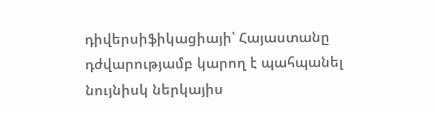դիվերսիֆիկացիայի՝ Հայաստանը դժվարությամբ կարող է պահպանել նույնիսկ ներկայիս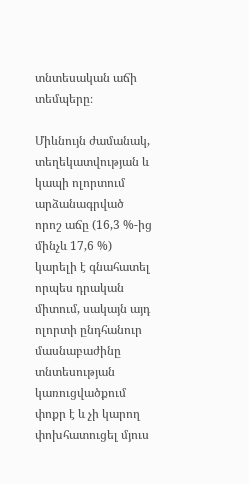տնտեսական աճի տեմպերը։

Միևնույն ժամանակ, տեղեկատվության և կապի ոլորտում արձանագրված որոշ աճը (16,3 %-ից մինչև 17,6 %) կարելի է գնահատել որպես դրական միտում, սակայն այդ ոլորտի ընդհանուր մասնաբաժինը տնտեսության կառուցվածքում փոքր է և չի կարող փոխհատուցել մյուս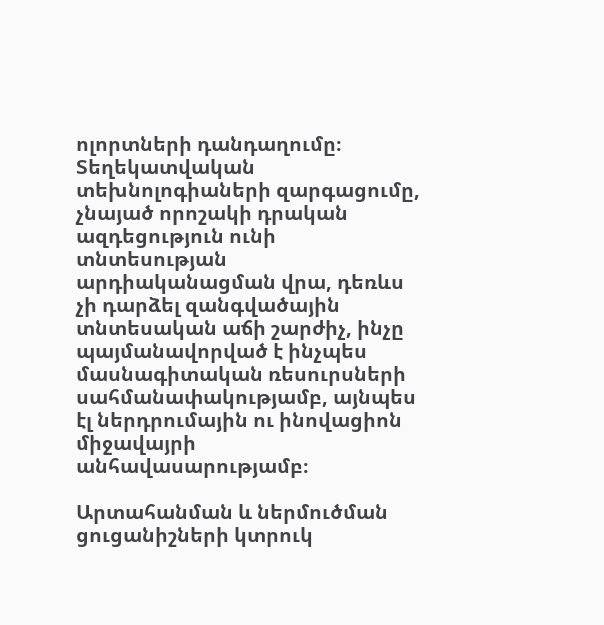ոլորտների դանդաղումը։ Տեղեկատվական տեխնոլոգիաների զարգացումը, չնայած որոշակի դրական ազդեցություն ունի տնտեսության արդիականացման վրա, դեռևս չի դարձել զանգվածային տնտեսական աճի շարժիչ, ինչը պայմանավորված է ինչպես մասնագիտական ռեսուրսների սահմանափակությամբ, այնպես էլ ներդրումային ու ինովացիոն միջավայրի անհավասարությամբ։

Արտահանման և ներմուծման ցուցանիշների կտրուկ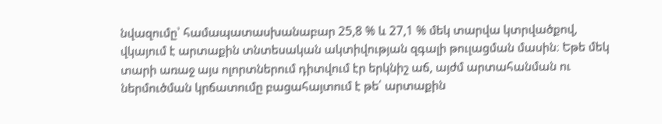նվազումը՝ համապատասխանաբար 25,8 % և 27,1 % մեկ տարվա կտրվածքով, վկայում է արտաքին տնտեսական ակտիվության զգալի թուլացման մասին։ Եթե մեկ տարի առաջ այս ոլորտներում դիտվում էր երկնիշ աճ, այժմ արտահանման ու ներմուծման կրճատումը բացահայտում է թե՛ արտաքին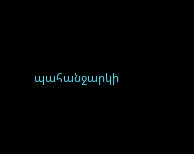պահանջարկի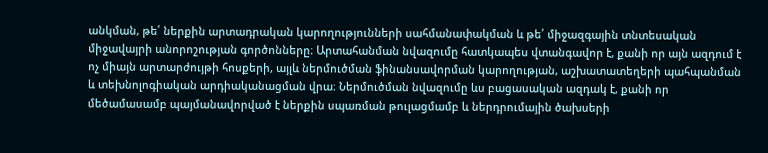անկման, թե՛ ներքին արտադրական կարողությունների սահմանափակման և թե՛ միջազգային տնտեսական միջավայրի անորոշության գործոնները։ Արտահանման նվազումը հատկապես վտանգավոր է, քանի որ այն ազդում է ոչ միայն արտարժույթի հոսքերի, այլև ներմուծման ֆինանսավորման կարողության, աշխատատեղերի պահպանման և տեխնոլոգիական արդիականացման վրա։ Ներմուծման նվազումը ևս բացասական ազդակ է, քանի որ մեծամասամբ պայմանավորված է ներքին սպառման թուլացմամբ և ներդրումային ծախսերի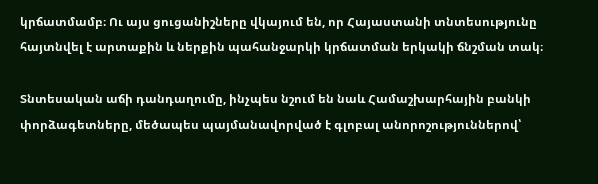կրճատմամբ։ Ու այս ցուցանիշները վկայում են, որ Հայաստանի տնտեսությունը հայտնվել է արտաքին և ներքին պահանջարկի կրճատման երկակի ճնշման տակ։

Տնտեսական աճի դանդաղումը, ինչպես նշում են նաև Համաշխարհային բանկի փորձագետները, մեծապես պայմանավորված է գլոբալ անորոշություններով՝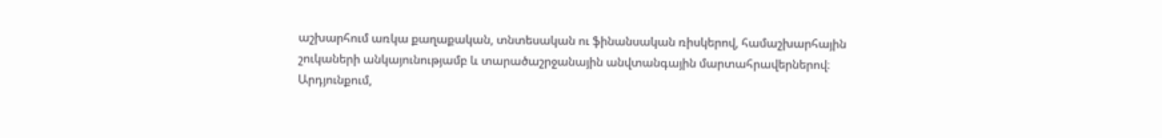աշխարհում առկա քաղաքական, տնտեսական ու ֆինանսական ռիսկերով, համաշխարհային շուկաների անկայունությամբ և տարածաշրջանային անվտանգային մարտահրավերներով։ Արդյունքում,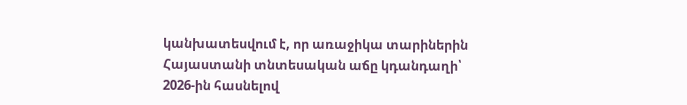կանխատեսվում է, որ առաջիկա տարիներին Հայաստանի տնտեսական աճը կդանդաղի՝ 2026-ին հասնելով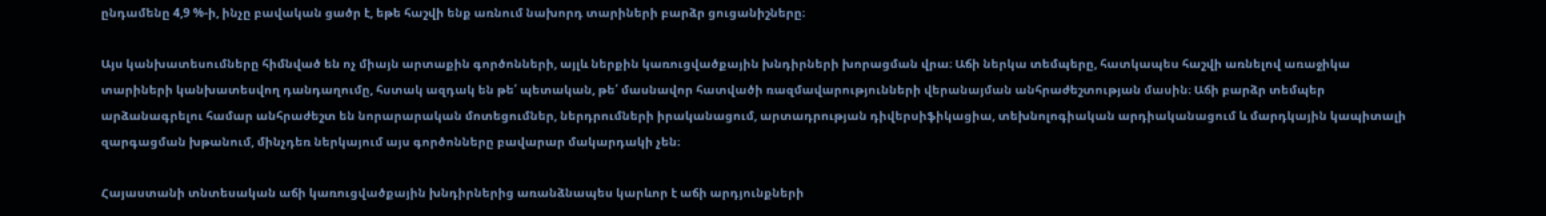ընդամենը 4,9 %-ի, ինչը բավական ցածր է, եթե հաշվի ենք առնում նախորդ տարիների բարձր ցուցանիշները։

Այս կանխատեսումները հիմնված են ոչ միայն արտաքին գործոնների, այլև ներքին կառուցվածքային խնդիրների խորացման վրա։ Աճի ներկա տեմպերը, հատկապես հաշվի առնելով առաջիկա տարիների կանխատեսվող դանդաղումը, հստակ ազդակ են թե՛ պետական, թե՛ մասնավոր հատվածի ռազմավարությունների վերանայման անհրաժեշտության մասին։ Աճի բարձր տեմպեր արձանագրելու համար անհրաժեշտ են նորարարական մոտեցումներ, ներդրումների իրականացում, արտադրության դիվերսիֆիկացիա, տեխնոլոգիական արդիականացում և մարդկային կապիտալի զարգացման խթանում, մինչդեռ ներկայում այս գործոնները բավարար մակարդակի չեն։

Հայաստանի տնտեսական աճի կառուցվածքային խնդիրներից առանձնապես կարևոր է աճի արդյունքների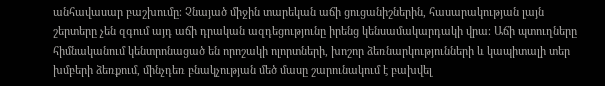անհավասար բաշխումը։ Չնայած միջին տարեկան աճի ցուցանիշներին, հասարակության լայն շերտերը չեն զգում այդ աճի դրական ազդեցությունը իրենց կենսամակարդակի վրա։ Աճի պտուղները հիմնականում կենտրոնացած են որոշակի ոլորտների, խոշոր ձեռնարկությունների և կապիտալի տեր խմբերի ձեռքում, մինչդեռ բնակչության մեծ մասը շարունակում է բախվել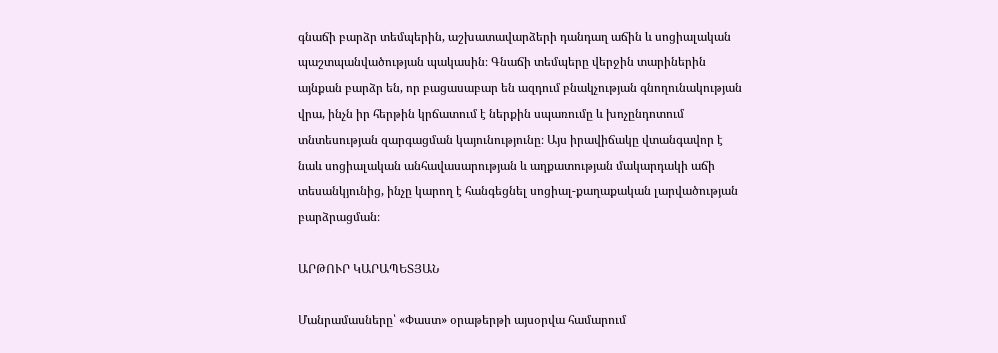գնաճի բարձր տեմպերին, աշխատավարձերի դանդաղ աճին և սոցիալական պաշտպանվածության պակասին։ Գնաճի տեմպերը վերջին տարիներին այնքան բարձր են, որ բացասաբար են ազդում բնակչության գնողունակության վրա, ինչն իր հերթին կրճատում է ներքին սպառումը և խոչընդոտում տնտեսության զարգացման կայունությունը։ Այս իրավիճակը վտանգավոր է նաև սոցիալական անհավասարության և աղքատության մակարդակի աճի տեսանկյունից, ինչը կարող է հանգեցնել սոցիալ-քաղաքական լարվածության բարձրացման։

ԱՐԹՈՒՐ ԿԱՐԱՊԵՏՅԱՆ

Մանրամասները՝ «Փաստ» օրաթերթի այսօրվա համարում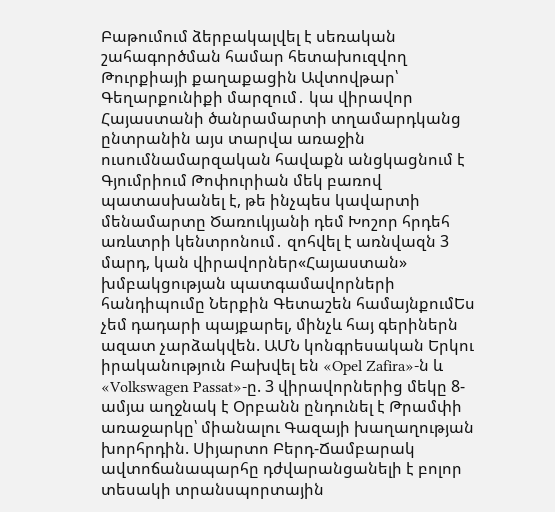Բաթումում ձերբակալվել է սեռական շահագործման համար հետախուզվող Թուրքիայի քաղաքացին Ավտովթար՝ Գեղարքունիքի մարզում․ կա վիրավոր Հայաստանի ծանրամարտի տղամարդկանց ընտրանին այս տարվա առաջին ուսումնամարզական հավաքն անցկացնում է Գյումրիում Թոփուրիան մեկ բառով պատասխանել է, թե ինչպես կավարտի մենամարտը Ծառուկյանի դեմ Խոշոր հրդեհ առևտրի կենտրոնում․ զոհվել է առնվազն 3 մարդ, կան վիրավորներ«Հայաստան» խմբակցության պատգամավորների հանդիպումը Ներքին Գետաշեն համայնքումԵս չեմ դադարի պայքարել, մինչև հայ գերիներն ազատ չարձակվեն. ԱՄՆ կոնգրեսական Երկու իրականություն Բախվել են «Opel Zafira»-ն և «Volkswagen Passat»-ը. 3 վիրավորներից մեկը 8-ամյա աղջնակ է Օրբանն ընդունել է Թրամփի առաջարկը՝ միանալու Գազայի խաղաղության խորհրդին. Սիյարտո Բերդ-Ճամբարակ ավտոճանապարհը դժվարանցանելի է բոլոր տեսակի տրանսպորտային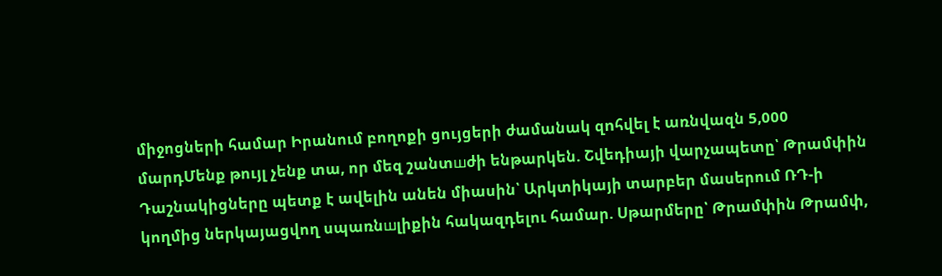միջոցների համար Իրանում բողոքի ցույցերի ժամանակ զnհվել է առնվազն 5,000 մարդՄենք թույլ չենք տա, որ մեզ շանտшժի ենթարկեն. Շվեդիայի վարչապետը՝ Թրամփին Դաշնակիցները պետք է ավելին անեն միասին՝ Արկտիկայի տարբեր մասերում ՌԴ-ի կողմից ներկայացվող սպառնшլիքին հակազդելու համար. Սթարմերը՝ Թրամփին Թրամփ,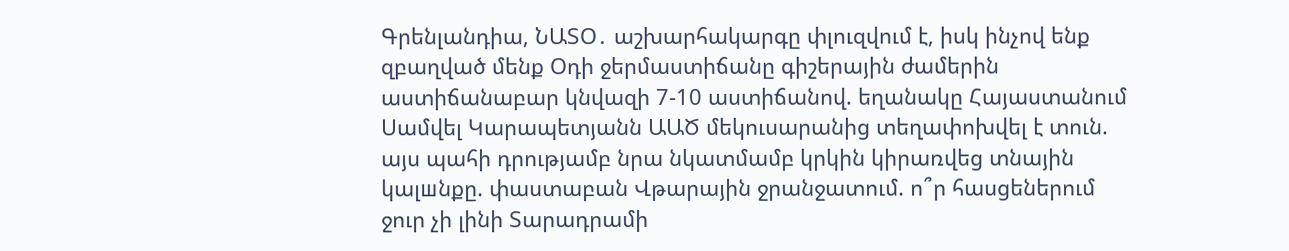Գրենլանդիա, ՆԱՏՕ․ աշխարհակարգը փլուզվում է, իսկ ինչով ենք զբաղված մենք Օդի ջերմաստիճանը գիշերային ժամերին աստիճանաբար կնվազի 7-10 աստիճանով. եղանակը Հայաստանում Սամվել Կարապետյանն ԱԱԾ մեկուսարանից տեղափոխվել է տուն. այս պահի դրությամբ նրա նկատմամբ կրկին կիրառվեց տնային կալшնքը. փաստաբան Վթարային ջրանջատում. ո՞ր հասցեներում ջուր չի լինի Տարադրամի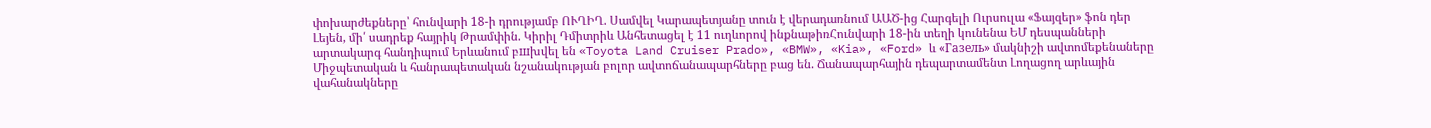փոխարժեքները՝ հունվարի 18-ի դրությամբ ՈՒՂԻՂ. Սամվել Կարապետյանը տուն է վերադառնում ԱԱԾ-ից Հարգելի Ուրսուլա «Ֆայզեր» ֆոն դեր Լեյեն, մի՛ սադրեք հայրիկ Թրամփին. Կիրիլ Դմիտրիև Անհետացել է 11 ուղևորով ինքնաթիռՀունվարի 18-ին տեղի կունենա ԵՄ դեսպանների արտակարգ հանդիպում Երևանում բшխվել են «Toyota Land Cruiser Prado», «BMW», «Kia», «Ford» և «Газель» մակնիշի ավտոմեքենաները Միջպետական և հանրապետական նշանակության բոլոր ավտոճանապարհները բաց են. Ճանապարհային դեպարտամենտ Լողացող արևային վահանակները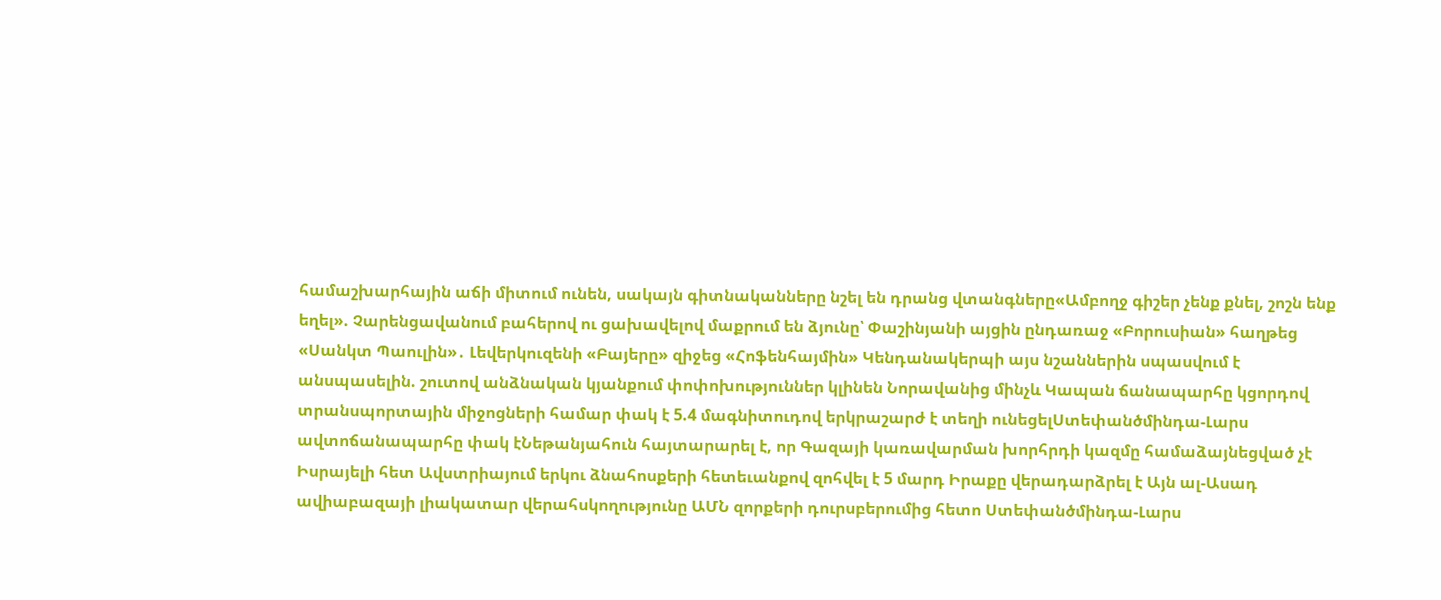համաշխարհային աճի միտում ունեն, սակայն գիտնականները նշել են դրանց վտանգները«Ամբողջ գիշեր չենք քնել, շոշն ենք եղել». Չարենցավանում բահերով ու ցախավելով մաքրում են ձյունը՝ Փաշինյանի այցին ընդառաջ «Բորուսիան» հաղթեց «Սանկտ Պաուլին»․ Լեվերկուզենի «Բայերը» զիջեց «Հոֆենհայմին» Կենդանակերպի այս նշաններին սպասվում է անսպասելին. շուտով անձնական կյանքում փոփոխություններ կլինեն Նորավանից մինչև Կապան ճանապարհը կցորդով տրանսպորտային միջոցների համար փակ է 5.4 մագնիտուդով երկրաշարժ է տեղի ունեցելՍտեփանծմինդա-Լարս ավտոճանապարհը փակ էՆեթանյահուն հայտարարել է, որ Գազայի կառավարման խորհրդի կազմը համաձայնեցված չէ Իսրայելի հետ Ավստրիայում երկու ձնահոսքերի հետեւանքով զոհվել է 5 մարդ Իրաքը վերադարձրել է Այն ալ-Ասադ ավիաբազայի լիակատար վերահսկողությունը ԱՄՆ զորքերի դուրսբերումից հետո Ստեփանծմինդա-Լարս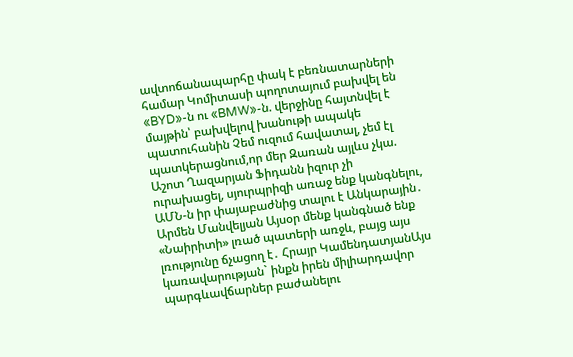ավտոճանապարհը փակ է բեռնատարների համար Կոմիտասի պողոտայում բախվել են «BYD»-ն ու «BMW»-ն. վերջինը հայտնվել է մայթին՝ բախվելով խանութի ապակե պատուհանին Չեմ ուզում հավատալ, չեմ էլ պատկերացնում,որ մեր Զառան այլևս չկա. Աշոտ Ղազարյան Ֆիդանն իզուր չի ուրախացել, սյուրպրիզի առաջ ենք կանգնելու, ԱՄՆ-ն իր փայաբաժնից տալու է Անկարային․ Արմեն Մանվելյան Այսօր մենք կանգնած ենք «Նաիրիտի» լռած պատերի առջև, բայց այս լռությունը ճչացող է․ Հրայր ԿամենդատյանԱյս կառավարության` ինքն իրեն միլիարդավոր պարգևավճարներ բաժանելու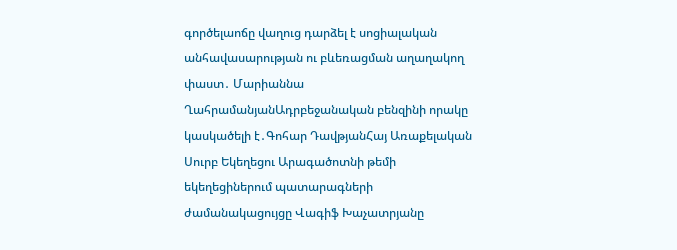գործելաոճը վաղուց դարձել է սոցիալական անհավասարության ու բևեռացման աղաղակող փաստ․ Մարիաննա ՂահրամանյանԱդրբեջանական բենզինի որակը կասկածելի է․Գոհար ԴավթյանՀայ Առաքելական Սուրբ Եկեղեցու Արագածոտնի թեմի եկեղեցիներում պատարագների ժամանակացույցը Վագիֆ Խաչատրյանը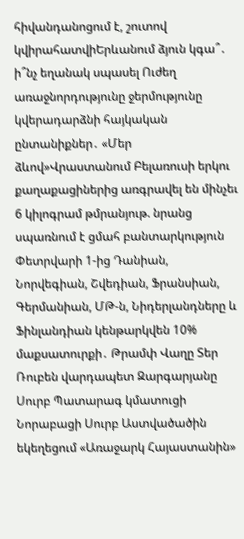հիվանդանոցում է, շուտով կվիրահատվիԵրևանում ձյուն կգա՞․ ի՞նչ եղանակ սպասել Ուժեղ առաջնորդությունը ջերմությունը կվերադարձնի հայկական ընտանիքներ․ «Մեր ձևով»Վրաստանում Բելառուսի երկու քաղաքացիներից առգրավել են մինչեւ 6 կիլոգրամ թմրանյութ. նրանց սպառնում է ցմահ բանտարկություն Փետրվարի 1-ից Դանիան, Նորվեգիան, Շվեդիան, Ֆրանսիան, Գերմանիան, ՄԹ-ն, Նիդերլանդները և Ֆինլանդիան կենթարկվեն 10% մաքսատուրքի․ Թրամփ Վաղը Տեր Ռուբեն վարդապետ Զարգարյանը Սուրբ Պատարագ կմատուցի Նորաբացի Սուրբ Աստվածածին եկեղեցում «Առաջարկ Հայաստանին»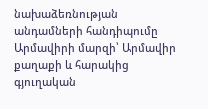նախաձեռնության անդամների հանդիպումը Արմավիրի մարզի՝ Արմավիր քաղաքի և հարակից գյուղական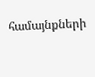համայնքների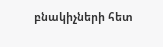բնակիչների հետ